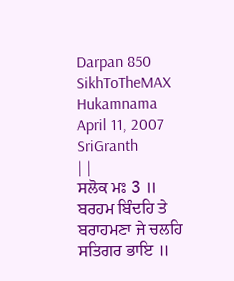Darpan 850
SikhToTheMAX Hukamnama April 11, 2007 SriGranth
| |
ਸਲੋਕ ਮਃ 3 ॥ ਬਰਹਮ ਬਿੰਦਹਿ ਤੇ ਬਰਾਹਮਣਾ ਜੇ ਚਲਹਿ ਸਤਿਗਰ ਭਾਇ ॥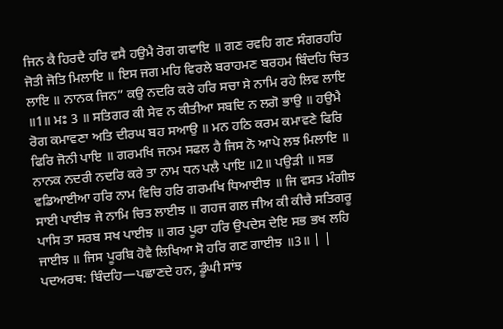ਜਿਨ ਕੈ ਹਿਰਦੈ ਹਰਿ ਵਸੈ ਹਉਮੈ ਰੋਗ ਗਵਾਇ ॥ ਗਣ ਰਵਹਿ ਗਣ ਸੰਗਰਹਹਿ ਜੋਤੀ ਜੋਤਿ ਮਿਲਾਇ ॥ ਇਸ ਜਗ ਮਹਿ ਵਿਰਲੇ ਬਰਾਹਮਣ ਬਰਹਮ ਬਿੰਦਹਿ ਚਿਤ ਲਾਇ ॥ ਨਾਨਕ ਜਿਨ” ਕਉ ਨਦਰਿ ਕਰੇ ਹਰਿ ਸਚਾ ਸੇ ਨਾਮਿ ਰਹੇ ਲਿਵ ਲਾਇ ॥1॥ ਮਃ 3 ॥ ਸਤਿਗਰ ਕੀ ਸੇਵ ਨ ਕੀਤੀਆ ਸਬਦਿ ਨ ਲਗੋ ਭਾਉ ॥ ਹਉਮੈ ਰੋਗ ਕਮਾਵਣਾ ਅਤਿ ਦੀਰਘ ਬਹ ਸਆਉ ॥ ਮਨ ਹਠਿ ਕਰਮ ਕਮਾਵਣੇ ਫਿਰਿ ਫਿਰਿ ਜੋਨੀ ਪਾਇ ॥ ਗਰਮਖਿ ਜਨਮ ਸਫਲ ਹੈ ਜਿਸ ਨੋ ਆਪੇ ਲਝ ਮਿਲਾਇ ॥ ਨਾਨਕ ਨਦਰੀ ਨਦਰਿ ਕਰੇ ਤਾ ਨਾਮ ਧਨ ਪਲੈ ਪਾਇ ॥2॥ ਪਉੜੀ ॥ ਸਭ ਵਡਿਆਈਆ ਹਰਿ ਨਾਮ ਵਿਚਿ ਹਰਿ ਗਰਮਖਿ ਧਿਆਈਝ ॥ ਜਿ ਵਸਤ ਮੰਗੀਝ ਸਾਈ ਪਾਈਝ ਜੇ ਨਾਮਿ ਚਿਤ ਲਾਈਝ ॥ ਗਹਜ ਗਲ ਜੀਅ ਕੀ ਕੀਚੈ ਸਤਿਗਰੂ ਪਾਸਿ ਤਾ ਸਰਬ ਸਖ ਪਾਈਝ ॥ ਗਰ ਪੂਰਾ ਹਰਿ ਉਪਦੇਸ ਦੇਇ ਸਭ ਭਖ ਲਹਿ ਜਾਈਝ ॥ ਜਿਸ ਪੂਰਬਿ ਹੋਵੈ ਲਿਖਿਆ ਸੋ ਹਰਿ ਗਣ ਗਾਈਝ ॥3॥ | |
ਪਦਅਰਥ: ਬਿੰਦਹਿ—ਪਛਾਣਦੇ ਹਨ, ਡੂੰਘੀ ਸਾਂਝ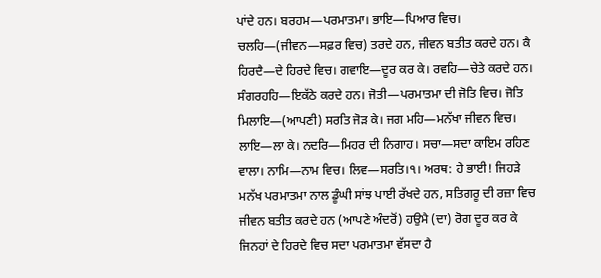ਪਾਂਦੇ ਹਨ। ਬਰਹਮ—ਪਰਮਾਤਮਾ। ਭਾਇ—ਪਿਆਰ ਵਿਚ। ਚਲਹਿ—(ਜੀਵਨ—ਸਫ਼ਰ ਵਿਚ) ਤਰਦੇ ਹਨ, ਜੀਵਨ ਬਤੀਤ ਕਰਦੇ ਹਨ। ਕੈ ਹਿਰਦੈ—ਦੇ ਹਿਰਦੇ ਵਿਚ। ਗਵਾਇ—ਦੂਰ ਕਰ ਕੇ। ਰਵਹਿ—ਚੇਤੇ ਕਰਦੇ ਹਨ। ਸੰਗਰਹਹਿ—ਇਕੱਠੇ ਕਰਦੇ ਹਨ। ਜੋਤੀ—ਪਰਮਾਤਮਾ ਦੀ ਜੋਤਿ ਵਿਚ। ਜੋਤਿ ਮਿਲਾਇ—(ਆਪਣੀ) ਸਰਤਿ ਜੋੜ ਕੇ। ਜਗ ਮਹਿ—ਮਨੱਖਾ ਜੀਵਨ ਵਿਚ। ਲਾਇ—ਲਾ ਕੇ। ਨਦਰਿ—ਮਿਹਰ ਦੀ ਨਿਗਾਹ। ਸਚਾ—ਸਦਾ ਕਾਇਮ ਰਹਿਣ ਵਾਲਾ। ਨਾਮਿ—ਨਾਮ ਵਿਚ। ਲਿਵ—ਸਰਤਿ।੧। ਅਰਥ: ਹੇ ਭਾਈ! ਜਿਹੜੇ ਮਨੱਖ ਪਰਮਾਤਮਾ ਨਾਲ ਡੂੰਘੀ ਸਾਂਝ ਪਾਈ ਰੱਖਦੇ ਹਨ, ਸਤਿਗਰੂ ਦੀ ਰਜ਼ਾ ਵਿਚ ਜੀਵਨ ਬਤੀਤ ਕਰਦੇ ਹਨ (ਆਪਣੇ ਅੰਦਰੋਂ) ਹਉਮੈ (ਦਾ) ਰੋਗ ਦੂਰ ਕਰ ਕੇ ਜਿਨਹਾਂ ਦੇ ਹਿਰਦੇ ਵਿਚ ਸਦਾ ਪਰਮਾਤਮਾ ਵੱਸਦਾ ਹੈ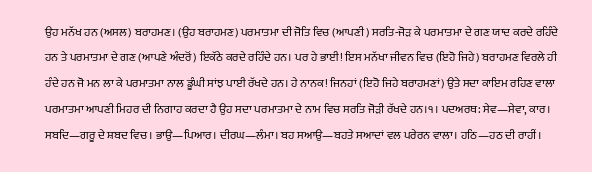ਉਹ ਮਨੱਖ ਹਨ (ਅਸਲ) ਬਰਾਹਮਣ। (ਉਹ ਬਰਾਹਮਣ) ਪਰਮਾਤਮਾ ਦੀ ਜੋਤਿ ਵਿਚ (ਆਪਣੀ) ਸਰਤਿ-ਜੋੜ ਕੇ ਪਰਮਾਤਮਾ ਦੇ ਗਣ ਯਾਦ ਕਰਦੇ ਰਹਿੰਦੇ ਹਨ ਤੇ ਪਰਮਾਤਮਾ ਦੇ ਗਣ (ਆਪਣੇ ਅੰਦਰੋਂ) ਇਕੱਠੇ ਕਰਦੇ ਰਹਿੰਦੇ ਹਨ। ਪਰ ਹੇ ਭਾਈ! ਇਸ ਮਨੱਖਾ ਜੀਵਨ ਵਿਚ (ਇਹੋ ਜਿਹੇ) ਬਰਾਹਮਣ ਵਿਰਲੇ ਹੀ ਹੰਦੇ ਹਨ ਜੋ ਮਨ ਲਾ ਕੇ ਪਰਮਾਤਮਾ ਨਾਲ ਡੂੰਘੀ ਸਾਂਝ ਪਾਈ ਰੱਖਦੇ ਹਨ। ਹੇ ਨਾਨਕ! ਜਿਨਹਾਂ (ਇਹੋ ਜਿਹੇ ਬਰਾਹਮਣਾਂ) ਉਤੇ ਸਦਾ ਕਾਇਮ ਰਹਿਣ ਵਾਲਾ ਪਰਮਾਤਮਾ ਆਪਣੀ ਮਿਹਰ ਦੀ ਨਿਗਾਹ ਕਰਦਾ ਹੈ ਉਹ ਸਦਾ ਪਰਮਾਤਮਾ ਦੇ ਨਾਮ ਵਿਚ ਸਰਤਿ ਜੋੜੀ ਰੱਖਦੇ ਹਨ।੧। ਪਦਅਰਥ: ਸੇਵ—ਸੇਵਾ, ਕਾਰ। ਸਬਦਿ—ਗਰੂ ਦੇ ਸ਼ਬਦ ਵਿਚ। ਭਾਉ—ਪਿਆਰ। ਦੀਰਘ—ਲੰਮਾ। ਬਹ ਸਆਉ—ਬਹਤੇ ਸਆਦਾਂ ਵਲ ਪਰੇਰਨ ਵਾਲਾ। ਹਠਿ—ਹਠ ਦੀ ਰਾਹੀਂ।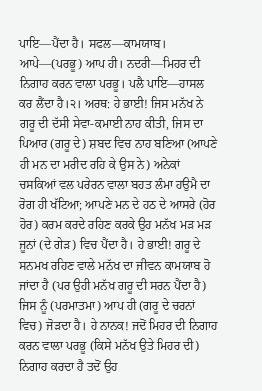ਪਾਇ—ਪੈਂਦਾ ਹੈ। ਸਫਲ—ਕਾਮਯਾਬ। ਆਪੇ—(ਪਰਭੂ) ਆਪ ਹੀ। ਨਦਰੀ—ਮਿਹਰ ਦੀ ਨਿਗਾਹ ਕਰਨ ਵਾਲਾ ਪਰਭੂ। ਪਲੈ ਪਾਇ—ਹਾਸਲ ਕਰ ਲੈਂਦਾ ਹੈ।੨। ਅਰਥ: ਹੇ ਭਾਈ! ਜਿਸ ਮਨੱਖ ਨੇ ਗਰੂ ਦੀ ਦੱਸੀ ਸੇਵਾ-ਕਮਾਈ ਨਾਹ ਕੀਤੀ, ਜਿਸ ਦਾ ਪਿਆਰ (ਗਰੂ ਦੇ) ਸ਼ਬਦ ਵਿਚ ਨਾਹ ਬਣਿਆ (ਆਪਣੇ ਹੀ ਮਨ ਦਾ ਮਰੀਦ ਰਹਿ ਕੇ ਉਸ ਨੇ) ਅਨੇਕਾਂ ਚਸਕਿਆਂ ਵਲ ਪਰੇਰਨ ਵਾਲਾ ਬਹਤ ਲੰਮਾ ਹਉਮੈ ਦਾ ਰੋਗ ਹੀ ਖੱਟਿਆ; ਆਪਣੇ ਮਨ ਦੇ ਹਠ ਦੇ ਆਸਰੇ (ਹੋਰ ਹੋਰ) ਕਰਮ ਕਰਦੇ ਰਹਿਣ ਕਰਕੇ ਉਹ ਮਨੱਖ ਮੜ ਮੜ ਜੂਨਾਂ (ਦੇ ਗੇੜ) ਵਿਚ ਪੈਂਦਾ ਹੈ। ਹੇ ਭਾਈ! ਗਰੂ ਦੇ ਸਨਮਖ ਰਹਿਣ ਵਾਲੇ ਮਨੱਖ ਦਾ ਜੀਵਨ ਕਾਮਯਾਬ ਹੋ ਜਾਂਦਾ ਹੈ (ਪਰ ਉਹੀ ਮਨੱਖ ਗਰੂ ਦੀ ਸਰਨ ਪੈਂਦਾ ਹੈ) ਜਿਸ ਨੂੰ (ਪਰਮਾਤਮਾ) ਆਪ ਹੀ (ਗਰੂ ਦੇ ਚਰਨਾਂ ਵਿਚ) ਜੋੜਦਾ ਹੈ। ਹੇ ਨਾਨਕ! ਜਦੋਂ ਮਿਹਰ ਦੀ ਨਿਗਾਹ ਕਰਨ ਵਾਲਾ ਪਰਭੂ (ਕਿਸੇ ਮਨੱਖ ਉਤੇ ਮਿਹਰ ਦੀ) ਨਿਗਾਹ ਕਰਦਾ ਹੈ ਤਦੋਂ ਉਹ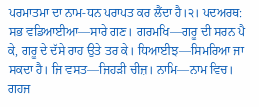ਪਰਮਾਤਮਾ ਦਾ ਨਾਮ-ਧਨ ਪਰਾਪਤ ਕਰ ਲੈਂਦਾ ਹੈ।੨। ਪਦਅਰਥ: ਸਭ ਵਡਿਆਈਆ—ਸਾਰੇ ਗਣ। ਗਰਮਖਿ—ਗਰੂ ਦੀ ਸਰਨ ਪੈ ਕੇ, ਗਰੂ ਦੇ ਦੱਸੇ ਰਾਹ ਉਤੇ ਤਰ ਕੇ। ਧਿਆਈਝ—ਸਿਮਰਿਆ ਜਾ ਸਕਦਾ ਹੈ। ਜਿ ਵਸਤ—ਜਿਹੜੀ ਚੀਜ਼। ਨਾਮਿ—ਨਾਮ ਵਿਚ। ਗਹਜ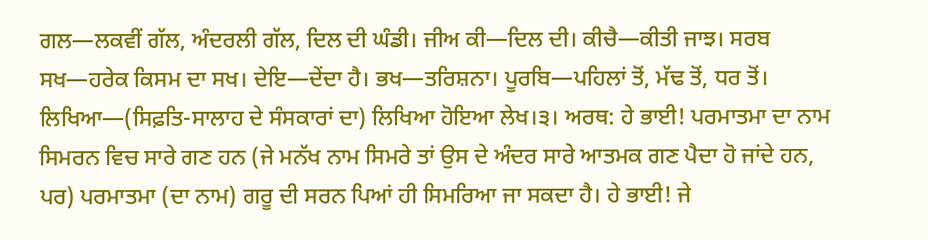ਗਲ—ਲਕਵੀਂ ਗੱਲ, ਅੰਦਰਲੀ ਗੱਲ, ਦਿਲ ਦੀ ਘੰਡੀ। ਜੀਅ ਕੀ—ਦਿਲ ਦੀ। ਕੀਚੈ—ਕੀਤੀ ਜਾਝ। ਸਰਬ ਸਖ—ਹਰੇਕ ਕਿਸਮ ਦਾ ਸਖ। ਦੇਇ—ਦੇਂਦਾ ਹੈ। ਭਖ—ਤਰਿਸ਼ਨਾ। ਪੂਰਬਿ—ਪਹਿਲਾਂ ਤੋਂ, ਮੱਢ ਤੋਂ, ਧਰ ਤੋਂ। ਲਿਖਿਆ—(ਸਿਫ਼ਤਿ-ਸਾਲਾਹ ਦੇ ਸੰਸਕਾਰਾਂ ਦਾ) ਲਿਖਿਆ ਹੋਇਆ ਲੇਖ।੩। ਅਰਥ: ਹੇ ਭਾਈ! ਪਰਮਾਤਮਾ ਦਾ ਨਾਮ ਸਿਮਰਨ ਵਿਚ ਸਾਰੇ ਗਣ ਹਨ (ਜੇ ਮਨੱਖ ਨਾਮ ਸਿਮਰੇ ਤਾਂ ਉਸ ਦੇ ਅੰਦਰ ਸਾਰੇ ਆਤਮਕ ਗਣ ਪੈਦਾ ਹੋ ਜਾਂਦੇ ਹਨ, ਪਰ) ਪਰਮਾਤਮਾ (ਦਾ ਨਾਮ) ਗਰੂ ਦੀ ਸਰਨ ਪਿਆਂ ਹੀ ਸਿਮਰਿਆ ਜਾ ਸਕਦਾ ਹੈ। ਹੇ ਭਾਈ! ਜੇ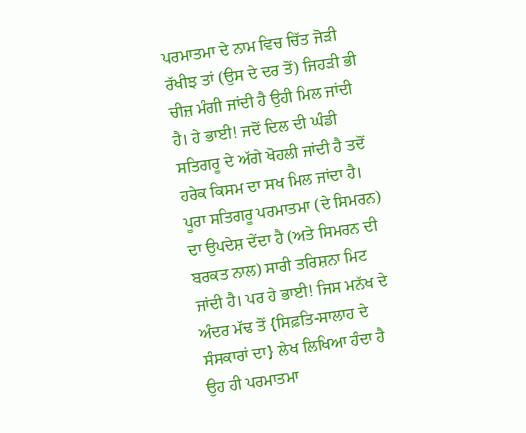ਪਰਮਾਤਮਾ ਦੇ ਨਾਮ ਵਿਚ ਚਿੱਤ ਜੋੜੀ ਰੱਖੀਝ ਤਾਂ (ਉਸ ਦੇ ਦਰ ਤੋਂ) ਜਿਹੜੀ ਭੀ ਚੀਜ਼ ਮੰਗੀ ਜਾਂਦੀ ਹੈ ਉਹੀ ਮਿਲ ਜਾਂਦੀ ਹੈ। ਹੇ ਭਾਈ! ਜਦੋਂ ਦਿਲ ਦੀ ਘੰਡੀ ਸਤਿਗਰੂ ਦੇ ਅੱਗੇ ਖੋਹਲੀ ਜਾਂਦੀ ਹੈ ਤਦੋਂ ਹਰੇਕ ਕਿਸਮ ਦਾ ਸਖ ਮਿਲ ਜਾਂਦਾ ਹੈ। ਪੂਰਾ ਸਤਿਗਰੂ ਪਰਮਾਤਮਾ (ਦੇ ਸਿਮਰਨ) ਦਾ ਉਪਦੇਸ਼ ਦੇਂਦਾ ਹੈ (ਅਤੇ ਸਿਮਰਨ ਦੀ ਬਰਕਤ ਨਾਲ) ਸਾਰੀ ਤਰਿਸ਼ਨਾ ਮਿਟ ਜਾਂਦੀ ਹੈ। ਪਰ ਹੇ ਭਾਈ! ਜਿਸ ਮਨੱਖ ਦੇ ਅੰਦਰ ਮੱਢ ਤੋਂ {ਸਿਫ਼ਤਿ-ਸਾਲਾਹ ਦੇ ਸੰਸਕਾਰਾਂ ਦਾ} ਲੇਖ ਲਿਖਿਆ ਹੰਦਾ ਹੈ ਉਹ ਹੀ ਪਰਮਾਤਮਾ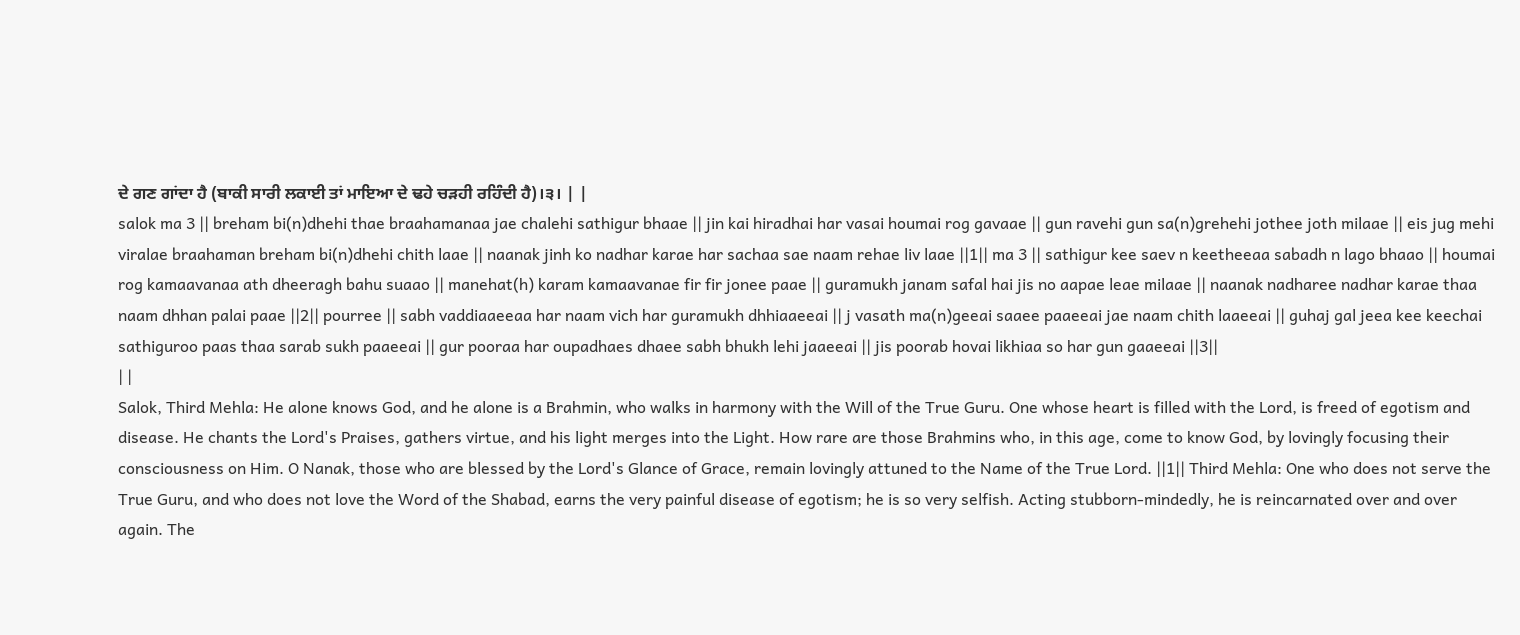ਦੇ ਗਣ ਗਾਂਦਾ ਹੈ (ਬਾਕੀ ਸਾਰੀ ਲਕਾਈ ਤਾਂ ਮਾਇਆ ਦੇ ਢਹੇ ਚੜਹੀ ਰਹਿੰਦੀ ਹੈ)।੩। | |
salok ma 3 || breham bi(n)dhehi thae braahamanaa jae chalehi sathigur bhaae || jin kai hiradhai har vasai houmai rog gavaae || gun ravehi gun sa(n)grehehi jothee joth milaae || eis jug mehi viralae braahaman breham bi(n)dhehi chith laae || naanak jinh ko nadhar karae har sachaa sae naam rehae liv laae ||1|| ma 3 || sathigur kee saev n keetheeaa sabadh n lago bhaao || houmai rog kamaavanaa ath dheeragh bahu suaao || manehat(h) karam kamaavanae fir fir jonee paae || guramukh janam safal hai jis no aapae leae milaae || naanak nadharee nadhar karae thaa naam dhhan palai paae ||2|| pourree || sabh vaddiaaeeaa har naam vich har guramukh dhhiaaeeai || j vasath ma(n)geeai saaee paaeeai jae naam chith laaeeai || guhaj gal jeea kee keechai sathiguroo paas thaa sarab sukh paaeeai || gur pooraa har oupadhaes dhaee sabh bhukh lehi jaaeeai || jis poorab hovai likhiaa so har gun gaaeeai ||3||
| |
Salok, Third Mehla: He alone knows God, and he alone is a Brahmin, who walks in harmony with the Will of the True Guru. One whose heart is filled with the Lord, is freed of egotism and disease. He chants the Lord's Praises, gathers virtue, and his light merges into the Light. How rare are those Brahmins who, in this age, come to know God, by lovingly focusing their consciousness on Him. O Nanak, those who are blessed by the Lord's Glance of Grace, remain lovingly attuned to the Name of the True Lord. ||1|| Third Mehla: One who does not serve the True Guru, and who does not love the Word of the Shabad, earns the very painful disease of egotism; he is so very selfish. Acting stubborn-mindedly, he is reincarnated over and over again. The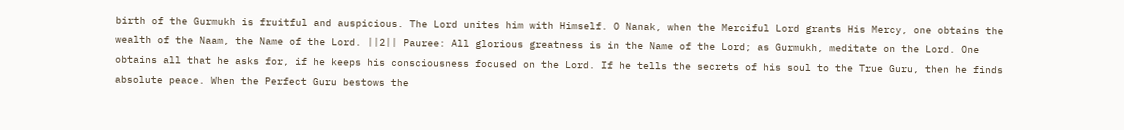birth of the Gurmukh is fruitful and auspicious. The Lord unites him with Himself. O Nanak, when the Merciful Lord grants His Mercy, one obtains the wealth of the Naam, the Name of the Lord. ||2|| Pauree: All glorious greatness is in the Name of the Lord; as Gurmukh, meditate on the Lord. One obtains all that he asks for, if he keeps his consciousness focused on the Lord. If he tells the secrets of his soul to the True Guru, then he finds absolute peace. When the Perfect Guru bestows the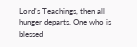Lord's Teachings, then all hunger departs. One who is blessed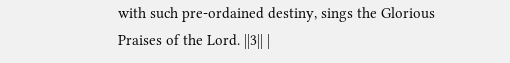with such pre-ordained destiny, sings the Glorious Praises of the Lord. ||3|| |